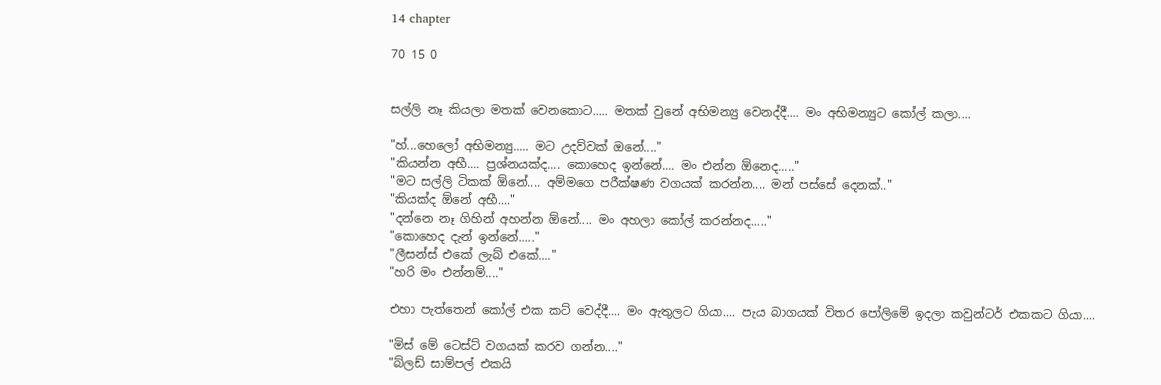14 chapter

70 15 0


සල්ලි නෑ කියලා මතක් වෙනකොට..... මතක් වුනේ අභිමන්‍යු වෙනද්දී.... මං අභිමන්‍යුට කෝල් කලා....

"හ්...හෙලෝ අභිමන්‍යු..... මට උදව්වක් ඔනේ...."
"කියන්න අභී.... ප්‍රශ්නයක්ද.... කොහෙද ඉන්නේ.... මං එන්න ඕනෙද....."
"මට සල්ලි ටිකක් ඕනේ.... අම්මගෙ පරීක්ෂණ වගයක් කරන්න.... මන් පස්සේ දෙනක්.."
"කියක්ද ඕනේ අභී...."
"දන්නෙ නෑ ගිහින් අහන්න ඕනේ.... මං අහලා කෝල් කරන්නද....."
"කොහෙද දැන් ඉන්නේ....."
"ලීසන්ස් එකේ ලැබ් එකේ...."
"හරි මං එන්නම්...."

එහා පැත්තෙන් කෝල් එක කට් වෙද්දී.... මං ඇතුලට ගියා.... පැය බාගයක් විතර පෝලිමේ ඉදලා කවුන්ටර් එකකට ගියා....

"මිස් මේ ටෙස්ට් වගයක් කරව ගන්න...."
"බ්ලඩ් සාම්පල් එකයි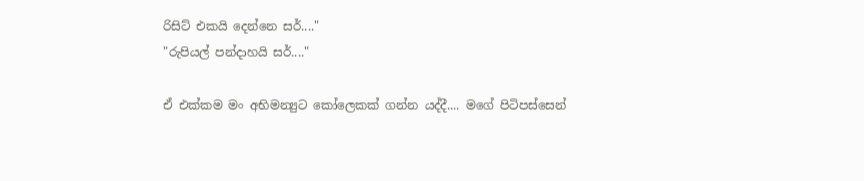රිසිට් එකයි දෙන්නෙ සර්...."
"රුපියල් පන්දාහයි සර්...."

ඒ එක්කම මං අභිමන්‍යුට කෝලෙකක් ගන්න යද්දී.... මගේ පිටිපස්සෙන්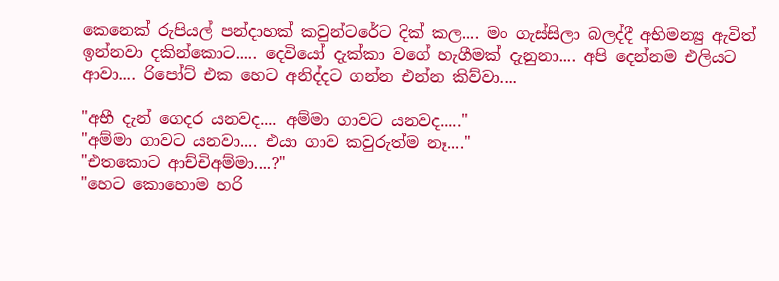කෙනෙක් රුපියල් පන්දාහක් කවුන්ටරේට දික් කල.... මං ගැස්සිලා බලද්දී අභිමන්‍යු ඇවිත් ඉන්නවා දකින්කොට..... දෙවියෝ දැක්කා වගේ හැගීමක් දැනුනා.... අපි දෙන්නම එලියට ආවා.... රිපෝට් එක හෙට අනිද්දට ගන්න එන්න කිව්වා....

"අභී දැන් ගෙදර යනවද.... අම්මා ගාවට යනවද....."
"අම්මා ගාවට යනවා.... එයා ගාව කවුරුත්ම නෑ...."
"එතකොට ආච්චිඅම්මා....?"
"හෙට කොහොම හරි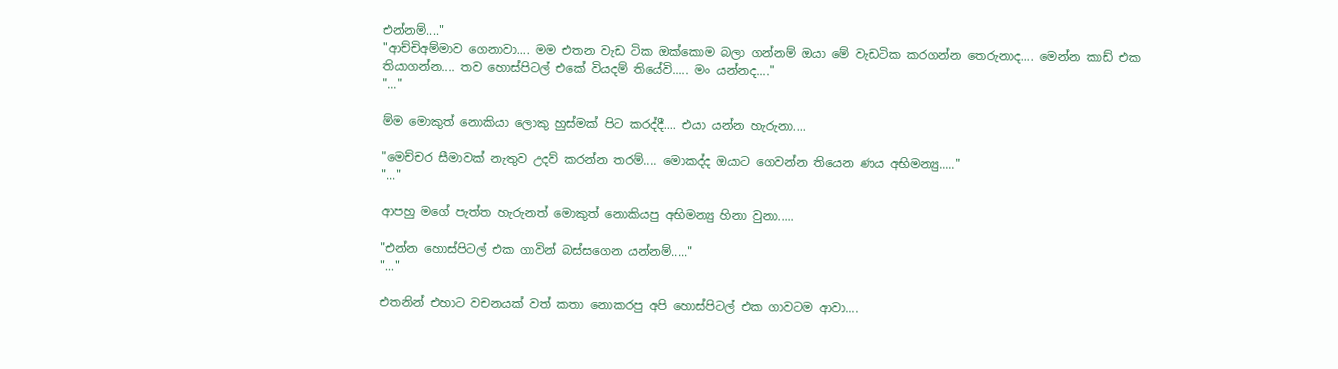එන්නම්...."
"ආච්චිඅම්මාව ගෙනාවා.... මම එතන වැඩ ටික ඔක්කොම බලා ගන්නම් ඔයා මේ වැඩටික කරගන්න තෙරුනාද.... මෙන්න කාඩ් එක තියාගන්න.... තව හොස්පිටල් එකේ වියදම් තියේවි..... මං යන්නද...."
"..."

ම්ම මොකුත් නොකියා ලොකු හුස්මක් පිට කරද්දී.... එයා යන්න හැරුනා....

"මෙච්චර සීමාවක් නැතුව උදව් කරන්න තරම්.... මොකද්ද ඔයාට ගෙවන්න තියෙන ණය අභිමන්‍යු....."
"..."

ආපහු මගේ පැත්ත හැරුනත් මොකුත් නොකියපු අභිමන්‍යු හිනා වුනා.....

"එන්න හොස්පිටල් එක ගාවින් බස්සගෙන යන්නම්....."
"..."

එතනින් එහාට වචනයක් වත් කතා නොකරපු අපි හොස්පිටල් එක ගාවටම ආවා....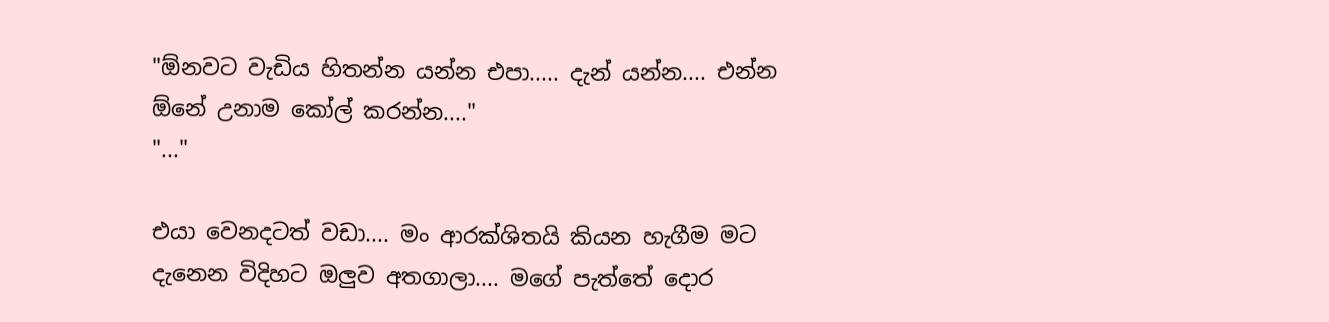"ඕනවට වැඩිය හිතන්න යන්න එපා..... දැන් යන්න.... එන්න ඕනේ උනාම කෝල් කරන්න...."
"..."

එයා වෙනදටත් වඩා.... මං ආරක්ශිතයි කියන හැගීම මට දැනෙන විදිහට ඔලුව අතගාලා.... මගේ පැත්තේ දොර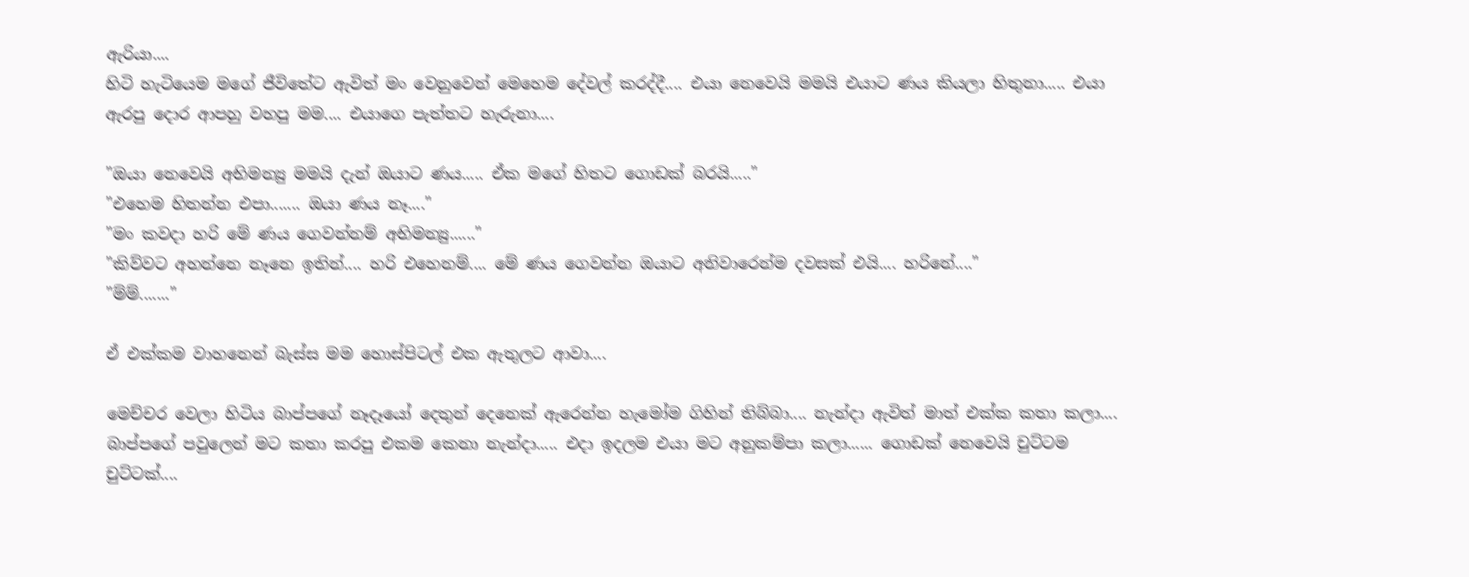ඇරියා....
හිටි හැටියෙම මගේ ජීවිතේට ඇවිත් මං වෙනුවෙන් මෙහෙම දේවල් කරද්දී.... එයා නෙවෙයි මමයි එයාට ණය කියලා හිතුනා..... එයා ඇරපු දොර ආපහු වහපු මම.... එයාගෙ පැත්තට හැරුනා....

"ඔයා නෙවෙයි අභිමන්‍යු මමයි දැන් ඔයාට ණය..... ඒක මගේ හිතට ගොඩක් බරයි....."
"එහෙම හිතන්න එපා....... ඔයා ණය නෑ...."
"මං කවදා හරි මේ ණය ගෙවන්නම් අභිමන්‍යු......"
"කිව්වට අහන්නෙ නෑනෙ ඉතින්.... හරි එහෙනම්.... මේ ණය ගෙවන්න ඔයාට අනිවාරෙන්ම දවසක් එයි.... හරිනේ...."
"ම්ම්......."

ඒ එක්කම වාහනෙන් බැස්ස මම හොස්පිටල් එක ඇතුලට ආවා....

මෙච්චර වෙලා හිටිය බාප්පගේ නෑදෑයෝ දෙතුන් දෙනෙක් ඇරෙන්න හැමෝම ගිහින් තිබ්බා.... නැන්දා ඇවිත් මාත් එක්ක කතා කලා.... බාප්පගේ පවුලෙන් මට කතා කරපු එකම කෙනා නැන්දා..... එදා ඉදලම එයා මට අනුකම්පා කලා...... ගොඩක් නෙවෙයි චුට්ටම චුට්ටක්....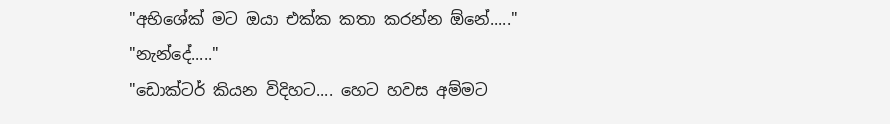"අභිශේක් මට ඔයා එක්ක කතා කරන්න ඕනේ....."
"නැන්දේ....."
"ඩොක්ටර් කියන විදිහට.... හෙට හවස අම්මට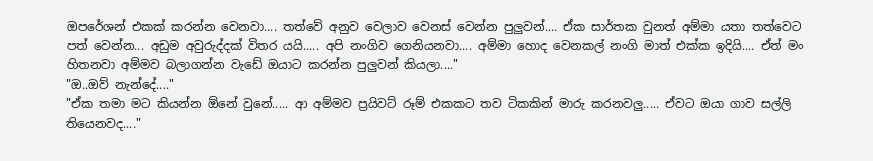ඔපරේශන් එකක් කරන්න වෙනවා.... තත්වේ අනුව වෙලාව වෙනස් වෙන්න පුලුවන්.... ඒක සාර්තක වුනත් අම්මා යතා තත්වෙට පත් වෙන්න... අඩුම අවුරුද්දක් විතර යයි..... අපි නංගිව ගෙනියනවා.... අම්මා හොද වෙනකල් නංගි මාත් එක්ක ඉදියි.... ඒත් මං හිතනවා අම්මව බලාගන්න වැඩේ ඔයාට කරන්න පුලුවන් කියලා...."
"ඔ..ඔව් නැන්දේ...."
"ඒක තමා මට කියන්න ඕනේ වුනේ..... ආ අම්මව ප්‍රයිවට් රූම් එකකට තව ටිකකින් මාරු කරනවලු..... ඒවට ඔයා ගාව සල්ලි තියෙනවද...."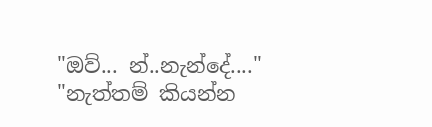"ඔව්... න්..නැන්දේ...."
"නැත්තම් කියන්න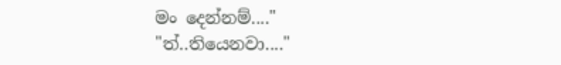මං දෙන්නම්...."
"ත්..තියෙනවා...."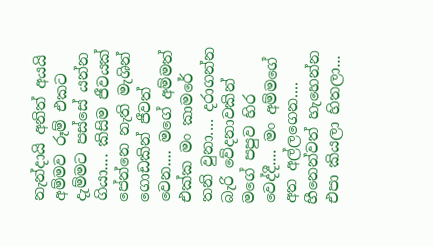නැන්දායි අනිත් අයයි අම්මව රූම් එකට දැම්මට පස්සේ යන්න ගියා.... කිසිම ජීවයක් පේන්නෙ නැති මැශින් ගොඩකින් ජීවත් වෙන.... මගේ අම්මත් එක්ක මං කාමරේ තනි වුනා.... දරාගන්න බැරි වේදනාවකින් මගේ පපුව හිර වෙද්දී.... මං අම්මගේ අත අල්ලගෙන.... හීනෙන්වත් හැහෙන්න එපා කියලා හිතලා...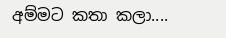අම්මට කතා කලා....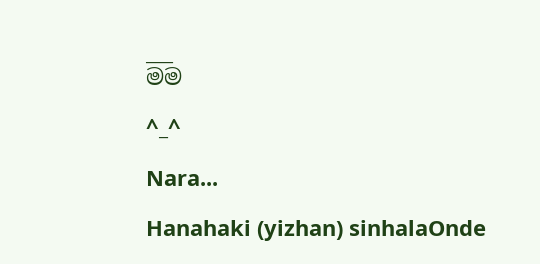___
මම

^_^

Nara...

Hanahaki (yizhan) sinhalaOnde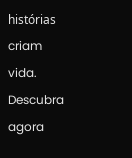histórias criam vida. Descubra agora